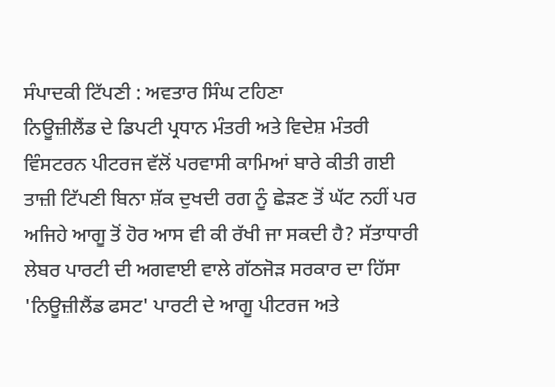ਸੰਪਾਦਕੀ ਟਿੱਪਣੀ : ਅਵਤਾਰ ਸਿੰਘ ਟਹਿਣਾ
ਨਿਊਜ਼ੀਲੈਂਡ ਦੇ ਡਿਪਟੀ ਪ੍ਰਧਾਨ ਮੰਤਰੀ ਅਤੇ ਵਿਦੇਸ਼ ਮੰਤਰੀ ਵਿੰਸਟਰਨ ਪੀਟਰਜ ਵੱਲੋਂ ਪਰਵਾਸੀ ਕਾਮਿਆਂ ਬਾਰੇ ਕੀਤੀ ਗਈ ਤਾਜ਼ੀ ਟਿੱਪਣੀ ਬਿਨਾ ਸ਼ੱਕ ਦੁਖਦੀ ਰਗ ਨੂੰ ਛੇੜਣ ਤੋਂ ਘੱਟ ਨਹੀਂ ਪਰ ਅਜਿਹੇ ਆਗੂ ਤੋਂ ਹੋਰ ਆਸ ਵੀ ਕੀ ਰੱਖੀ ਜਾ ਸਕਦੀ ਹੈ? ਸੱਤਾਧਾਰੀ ਲੇਬਰ ਪਾਰਟੀ ਦੀ ਅਗਵਾਈ ਵਾਲੇ ਗੱਠਜੋੜ ਸਰਕਾਰ ਦਾ ਹਿੱਸਾ 'ਨਿਊਜ਼ੀਲੈਂਡ ਫਸਟ' ਪਾਰਟੀ ਦੇ ਆਗੂ ਪੀਟਰਜ ਅਤੇ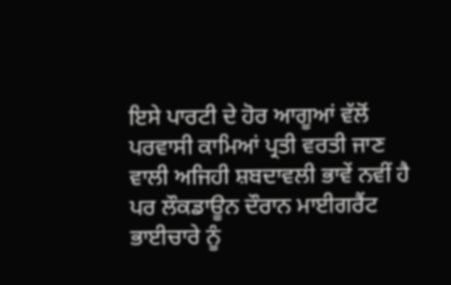ਇਸੇ ਪਾਰਟੀ ਦੇ ਹੋਰ ਆਗੂਆਂ ਵੱਲੋਂ ਪਰਵਾਸੀ ਕਾਮਿਆਂ ਪ੍ਰਤੀ ਵਰਤੀ ਜਾਣ ਵਾਲੀ ਅਜਿਹੀ ਸ਼ਬਦਾਵਲੀ ਭਾਵੇਂ ਨਵੀਂ ਹੈ ਪਰ ਲੌਕਡਾਊਨ ਦੌਰਾਨ ਮਾਈਗਰੈਂਟ ਭਾਈਚਾਰੇ ਨੂੰ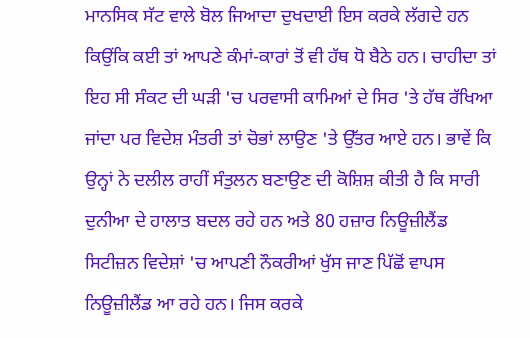ਮਾਨਸਿਕ ਸੱਟ ਵਾਲੇ ਬੋਲ ਜਿਆਦਾ ਦੁਖਦਾਈ ਇਸ ਕਰਕੇ ਲੱਗਦੇ ਹਨ ਕਿਉਂਕਿ ਕਈ ਤਾਂ ਆਪਣੇ ਕੰਮਾਂ-ਕਾਰਾਂ ਤੋਂ ਵੀ ਹੱਥ ਧੋ ਬੈਠੇ ਹਨ। ਚਾਹੀਦਾ ਤਾਂ ਇਹ ਸੀ ਸੰਕਟ ਦੀ ਘੜੀ 'ਚ ਪਰਵਾਸੀ ਕਾਮਿਆਂ ਦੇ ਸਿਰ 'ਤੇ ਹੱਥ ਰੱਖਿਆ ਜਾਂਦਾ ਪਰ ਵਿਦੇਸ਼ ਮੰਤਰੀ ਤਾਂ ਚੋਭਾਂ ਲਾਉਣ 'ਤੇ ਉੱਤਰ ਆਏ ਹਨ। ਭਾਵੇਂ ਕਿ ਉਨ੍ਹਾਂ ਨੇ ਦਲੀਲ ਰਾਹੀਂ ਸੰਤੁਲਨ ਬਣਾਉਣ ਦੀ ਕੋਸ਼ਿਸ਼ ਕੀਤੀ ਹੈ ਕਿ ਸਾਰੀ ਦੁਨੀਆ ਦੇ ਹਾਲਾਤ ਬਦਲ ਰਹੇ ਹਨ ਅਤੇ 80 ਹਜ਼ਾਰ ਨਿਊਜ਼ੀਲੈਂਡ ਸਿਟੀਜ਼ਨ ਵਿਦੇਸ਼ਾਂ 'ਚ ਆਪਣੀ ਨੌਕਰੀਆਂ ਖੁੱਸ ਜਾਣ ਪਿੱਛੋਂ ਵਾਪਸ ਨਿਊਜ਼ੀਲੈਂਡ ਆ ਰਹੇ ਹਨ। ਜਿਸ ਕਰਕੇ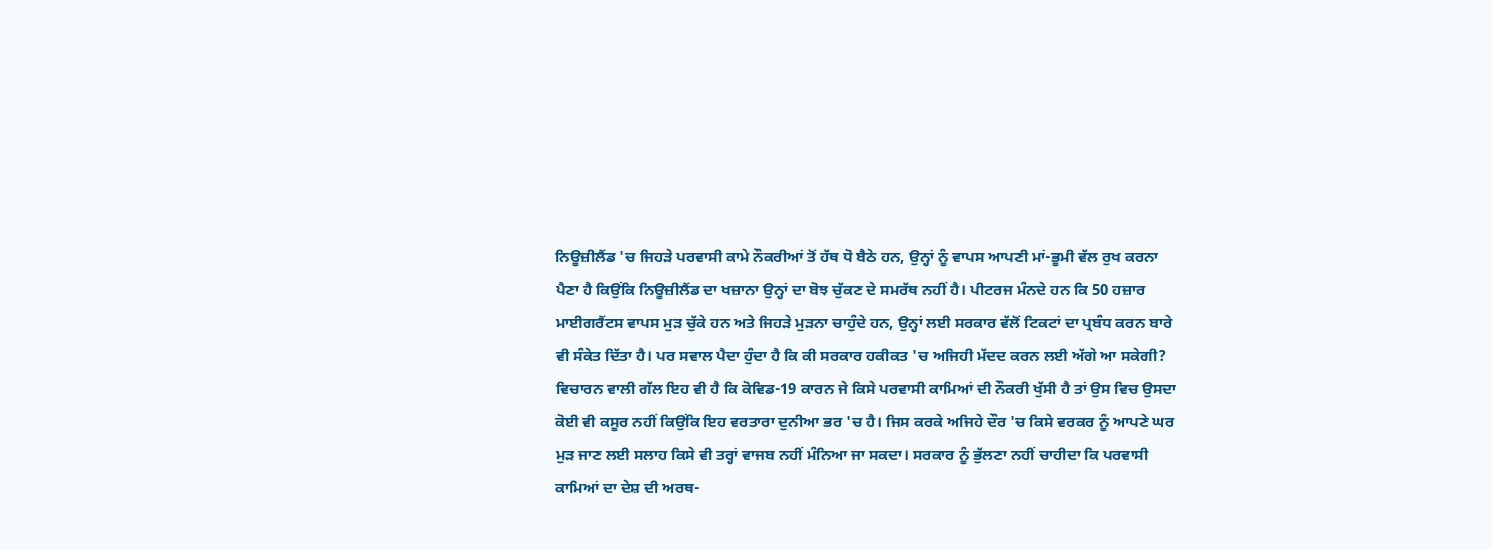ਨਿਊਜ਼ੀਲੈਂਡ 'ਚ ਜਿਹੜੇ ਪਰਵਾਸੀ ਕਾਮੇ ਨੌਕਰੀਆਂ ਤੋਂ ਹੱਥ ਧੋ ਬੈਠੇ ਹਨ, ਉਨ੍ਹਾਂ ਨੂੰ ਵਾਪਸ ਆਪਣੀ ਮਾਂ-ਭੂਮੀ ਵੱਲ ਰੁਖ ਕਰਨਾ ਪੈਣਾ ਹੈ ਕਿਉਂਕਿ ਨਿਊਜ਼ੀਲੈਂਡ ਦਾ ਖਜ਼ਾਨਾ ਉਨ੍ਹਾਂ ਦਾ ਬੋਝ ਚੁੱਕਣ ਦੇ ਸਮਰੱਥ ਨਹੀਂ ਹੈ। ਪੀਟਰਜ ਮੰਨਦੇ ਹਨ ਕਿ 50 ਹਜ਼ਾਰ ਮਾਈਗਰੈਂਟਸ ਵਾਪਸ ਮੁੜ ਚੁੱਕੇ ਹਨ ਅਤੇ ਜਿਹੜੇ ਮੁੜਨਾ ਚਾਹੁੰਦੇ ਹਨ, ਉਨ੍ਹਾਂ ਲਈ ਸਰਕਾਰ ਵੱਲੋਂ ਟਿਕਟਾਂ ਦਾ ਪ੍ਰਬੰਧ ਕਰਨ ਬਾਰੇ ਵੀ ਸੰਕੇਤ ਦਿੱਤਾ ਹੈ। ਪਰ ਸਵਾਲ ਪੈਦਾ ਹੁੰਦਾ ਹੈ ਕਿ ਕੀ ਸਰਕਾਰ ਹਕੀਕਤ 'ਚ ਅਜਿਹੀ ਮੱਦਦ ਕਰਨ ਲਈ ਅੱਗੇ ਆ ਸਕੇਗੀ? ਵਿਚਾਰਨ ਵਾਲੀ ਗੱਲ ਇਹ ਵੀ ਹੈ ਕਿ ਕੋਵਿਡ-19 ਕਾਰਨ ਜੇ ਕਿਸੇ ਪਰਵਾਸੀ ਕਾਮਿਆਂ ਦੀ ਨੌਕਰੀ ਖੁੱਸੀ ਹੈ ਤਾਂ ਉਸ ਵਿਚ ਉਸਦਾ ਕੋਈ ਵੀ ਕਸੂਰ ਨਹੀਂ ਕਿਉਂਕਿ ਇਹ ਵਰਤਾਰਾ ਦੁਨੀਆ ਭਰ 'ਚ ਹੈ। ਜਿਸ ਕਰਕੇ ਅਜਿਹੇ ਦੌਰ 'ਚ ਕਿਸੇ ਵਰਕਰ ਨੂੰ ਆਪਣੇ ਘਰ ਮੁੜ ਜਾਣ ਲਈ ਸਲਾਹ ਕਿਸੇ ਵੀ ਤਰ੍ਹਾਂ ਵਾਜਬ ਨਹੀਂ ਮੰਨਿਆ ਜਾ ਸਕਦਾ। ਸਰਕਾਰ ਨੂੰ ਭੁੱਲਣਾ ਨਹੀਂ ਚਾਹੀਦਾ ਕਿ ਪਰਵਾਸੀ ਕਾਮਿਆਂ ਦਾ ਦੇਸ਼ ਦੀ ਅਰਥ-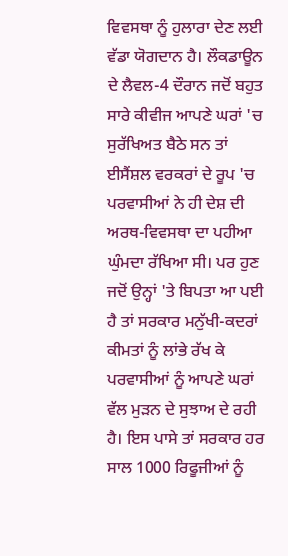ਵਿਵਸਥਾ ਨੂੰ ਹੁਲਾਰਾ ਦੇਣ ਲਈ ਵੱਡਾ ਯੋਗਦਾਨ ਹੈ। ਲੌਕਡਾਊਨ ਦੇ ਲੈਵਲ-4 ਦੌਰਾਨ ਜਦੋਂ ਬਹੁਤ ਸਾਰੇ ਕੀਵੀਜ ਆਪਣੇ ਘਰਾਂ 'ਚ ਸੁਰੱਖਿਅਤ ਬੈਠੇ ਸਨ ਤਾਂ ਈਸੈਂਸ਼ਲ ਵਰਕਰਾਂ ਦੇ ਰੂਪ 'ਚ ਪਰਵਾਸੀਆਂ ਨੇ ਹੀ ਦੇਸ਼ ਦੀ ਅਰਥ-ਵਿਵਸਥਾ ਦਾ ਪਹੀਆ ਘੁੰਮਦਾ ਰੱਖਿਆ ਸੀ। ਪਰ ਹੁਣ ਜਦੋਂ ਉਨ੍ਹਾਂ 'ਤੇ ਬਿਪਤਾ ਆ ਪਈ ਹੈ ਤਾਂ ਸਰਕਾਰ ਮਨੁੱਖੀ-ਕਦਰਾਂ ਕੀਮਤਾਂ ਨੂੰ ਲਾਂਭੇ ਰੱਖ ਕੇ ਪਰਵਾਸੀਆਂ ਨੂੰ ਆਪਣੇ ਘਰਾਂ ਵੱਲ ਮੁੜਨ ਦੇ ਸੁਝਾਅ ਦੇ ਰਹੀ ਹੈ। ਇਸ ਪਾਸੇ ਤਾਂ ਸਰਕਾਰ ਹਰ ਸਾਲ 1000 ਰਿਫੂਜੀਆਂ ਨੂੰ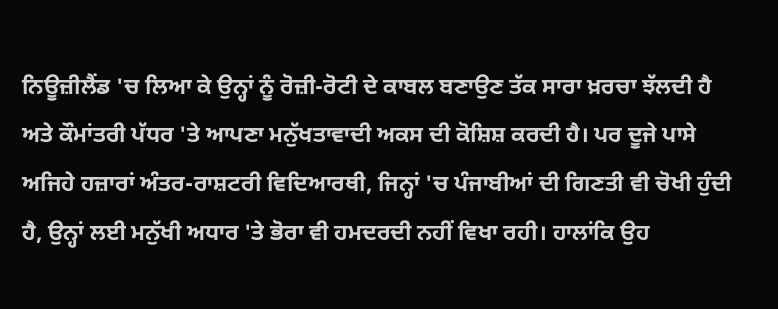ਨਿਊਜ਼ੀਲੈਂਡ 'ਚ ਲਿਆ ਕੇ ਉਨ੍ਹਾਂ ਨੂੰ ਰੋਜ਼ੀ-ਰੋਟੀ ਦੇ ਕਾਬਲ ਬਣਾਉਣ ਤੱਕ ਸਾਰਾ ਖ਼ਰਚਾ ਝੱਲਦੀ ਹੈ ਅਤੇ ਕੌਮਾਂਤਰੀ ਪੱਧਰ 'ਤੇ ਆਪਣਾ ਮਨੁੱਖਤਾਵਾਦੀ ਅਕਸ ਦੀ ਕੋਸ਼ਿਸ਼ ਕਰਦੀ ਹੈ। ਪਰ ਦੂਜੇ ਪਾਸੇ ਅਜਿਹੇ ਹਜ਼ਾਰਾਂ ਅੰਤਰ-ਰਾਸ਼ਟਰੀ ਵਿਦਿਆਰਥੀ, ਜਿਨ੍ਹਾਂ 'ਚ ਪੰਜਾਬੀਆਂ ਦੀ ਗਿਣਤੀ ਵੀ ਚੋਖੀ ਹੁੰਦੀ ਹੈ, ਉਨ੍ਹਾਂ ਲਈ ਮਨੁੱਖੀ ਅਧਾਰ 'ਤੇ ਭੋਰਾ ਵੀ ਹਮਦਰਦੀ ਨਹੀਂ ਵਿਖਾ ਰਹੀ। ਹਾਲਾਂਕਿ ਉਹ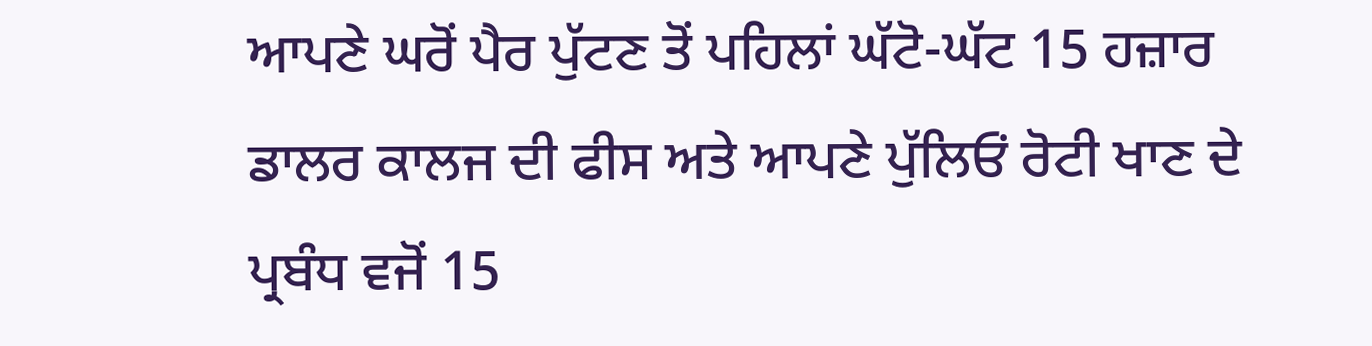ਆਪਣੇ ਘਰੋਂ ਪੈਰ ਪੁੱਟਣ ਤੋਂ ਪਹਿਲਾਂ ਘੱਟੋ-ਘੱਟ 15 ਹਜ਼ਾਰ ਡਾਲਰ ਕਾਲਜ ਦੀ ਫੀਸ ਅਤੇ ਆਪਣੇ ਪੁੱਲਿਓਂ ਰੋਟੀ ਖਾਣ ਦੇ ਪ੍ਰਬੰਧ ਵਜੋਂ 15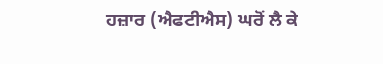ਹਜ਼ਾਰ (ਐਫਟੀਐਸ) ਘਰੋਂ ਲੈ ਕੇ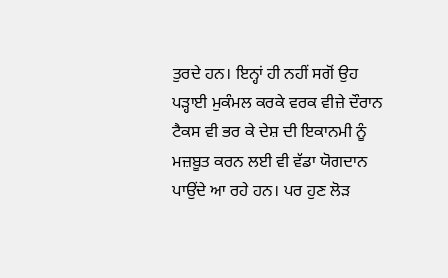ਤੁਰਦੇ ਹਨ। ਇਨ੍ਹਾਂ ਹੀ ਨਹੀਂ ਸਗੋਂ ਉਹ ਪੜ੍ਹਾਈ ਮੁਕੰਮਲ ਕਰਕੇ ਵਰਕ ਵੀਜ਼ੇ ਦੌਰਾਨ ਟੈਕਸ ਵੀ ਭਰ ਕੇ ਦੇਸ਼ ਦੀ ਇਕਾਨਮੀ ਨੂੰ ਮਜ਼ਬੂਤ ਕਰਨ ਲਈ ਵੀ ਵੱਡਾ ਯੋਗਦਾਨ ਪਾਉਂਦੇ ਆ ਰਹੇ ਹਨ। ਪਰ ਹੁਣ ਲੋੜ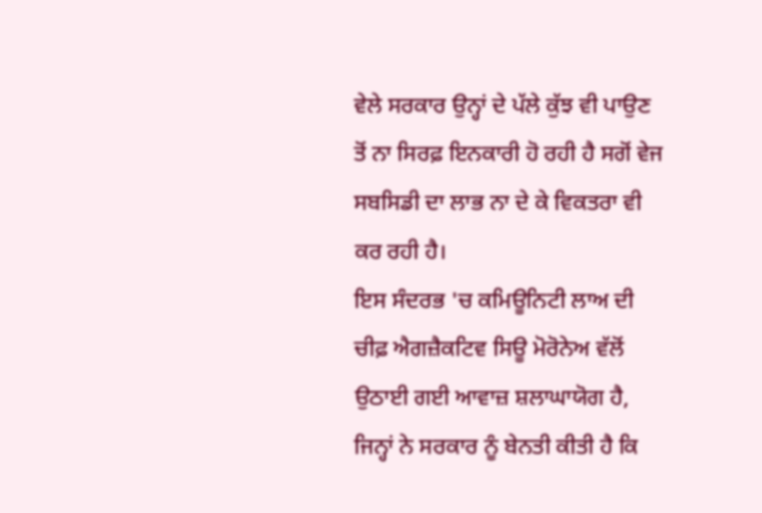ਵੇਲੇ ਸਰਕਾਰ ਉਨ੍ਹਾਂ ਦੇ ਪੱਲੇ ਕੁੱਝ ਵੀ ਪਾਉਣ ਤੋਂ ਨਾ ਸਿਰਫ਼ ਇਨਕਾਰੀ ਹੋ ਰਹੀ ਹੈ ਸਗੋਂ ਵੇਜ ਸਬਸਿਡੀ ਦਾ ਲਾਭ ਨਾ ਦੇ ਕੇ ਵਿਕਤਰਾ ਵੀ ਕਰ ਰਹੀ ਹੈ।
ਇਸ ਸੰਦਰਭ 'ਚ ਕਮਿਊਨਿਟੀ ਲਾਅ ਦੀ ਚੀਫ਼ ਐਗਜ਼ੈਕਟਿਵ ਸਿਊ ਮੋਰੋਨੇਅ ਵੱਲੋਂ ਉਠਾਈ ਗਈ ਆਵਾਜ਼ ਸ਼ਲਾਘਾਯੋਗ ਹੈ, ਜਿਨ੍ਹਾਂ ਨੇ ਸਰਕਾਰ ਨੂੰ ਬੇਨਤੀ ਕੀਤੀ ਹੈ ਕਿ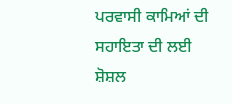ਪਰਵਾਸੀ ਕਾਮਿਆਂ ਦੀ ਸਹਾਇਤਾ ਦੀ ਲਈ ਸ਼ੋਸ਼ਲ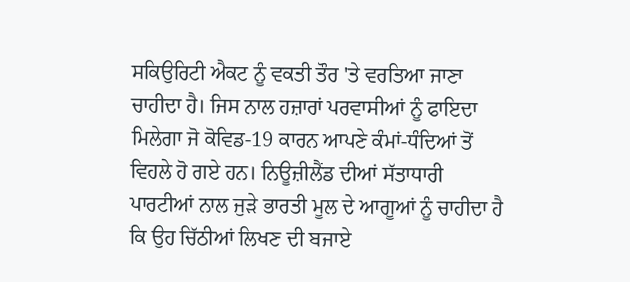ਸਕਿਉਰਿਟੀ ਐਕਟ ਨੂੰ ਵਕਤੀ ਤੌਰ 'ਤੇ ਵਰਤਿਆ ਜਾਣਾ ਚਾਹੀਦਾ ਹੈ। ਜਿਸ ਨਾਲ ਹਜ਼ਾਰਾਂ ਪਰਵਾਸੀਆਂ ਨੂੰ ਫਾਇਦਾ ਮਿਲੇਗਾ ਜੋ ਕੋਵਿਡ-19 ਕਾਰਨ ਆਪਣੇ ਕੰਮਾਂ-ਧੰਦਿਆਂ ਤੋਂ ਵਿਹਲੇ ਹੋ ਗਏ ਹਨ। ਨਿਊਜ਼ੀਲੈਂਡ ਦੀਆਂ ਸੱਤਾਧਾਰੀ ਪਾਰਟੀਆਂ ਨਾਲ ਜੁੜੇ ਭਾਰਤੀ ਮੂਲ ਦੇ ਆਗੂਆਂ ਨੂੰ ਚਾਹੀਦਾ ਹੈ ਕਿ ਉਹ ਚਿੱਠੀਆਂ ਲਿਖਣ ਦੀ ਬਜਾਏ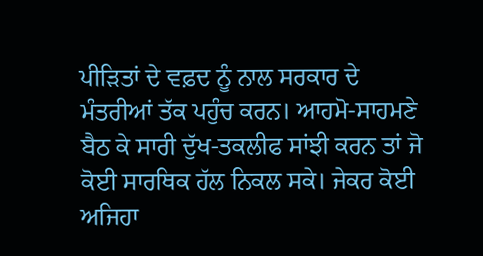ਪੀੜਿਤਾਂ ਦੇ ਵਫ਼ਦ ਨੂੰ ਨਾਲ ਸਰਕਾਰ ਦੇ ਮੰਤਰੀਆਂ ਤੱਕ ਪਹੁੰਚ ਕਰਨ। ਆਹਮੋ-ਸਾਹਮਣੇ ਬੈਠ ਕੇ ਸਾਰੀ ਦੁੱਖ-ਤਕਲੀਫ ਸਾਂਝੀ ਕਰਨ ਤਾਂ ਜੋ ਕੋਈ ਸਾਰਥਿਕ ਹੱਲ ਨਿਕਲ ਸਕੇ। ਜੇਕਰ ਕੋਈ ਅਜਿਹਾ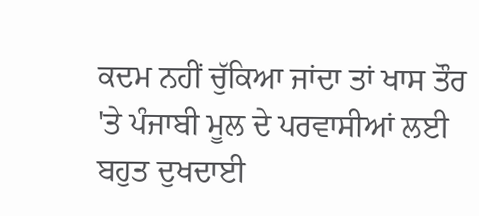ਕਦਮ ਨਹੀਂ ਚੁੱਕਿਆ ਜਾਂਦਾ ਤਾਂ ਖਾਸ ਤੌਰ 'ਤੇ ਪੰਜਾਬੀ ਮੂਲ ਦੇ ਪਰਵਾਸੀਆਂ ਲਈ ਬਹੁਤ ਦੁਖਦਾਈ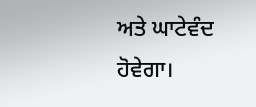ਅਤੇ ਘਾਟੇਵੰਦ ਹੋਵੇਗਾ।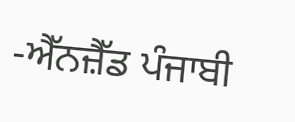-ਐੱਨਜ਼ੈੱਡ ਪੰਜਾਬੀ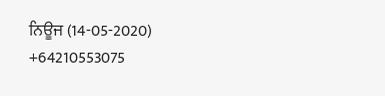ਨਿਊਜ (14-05-2020)
+64210553075